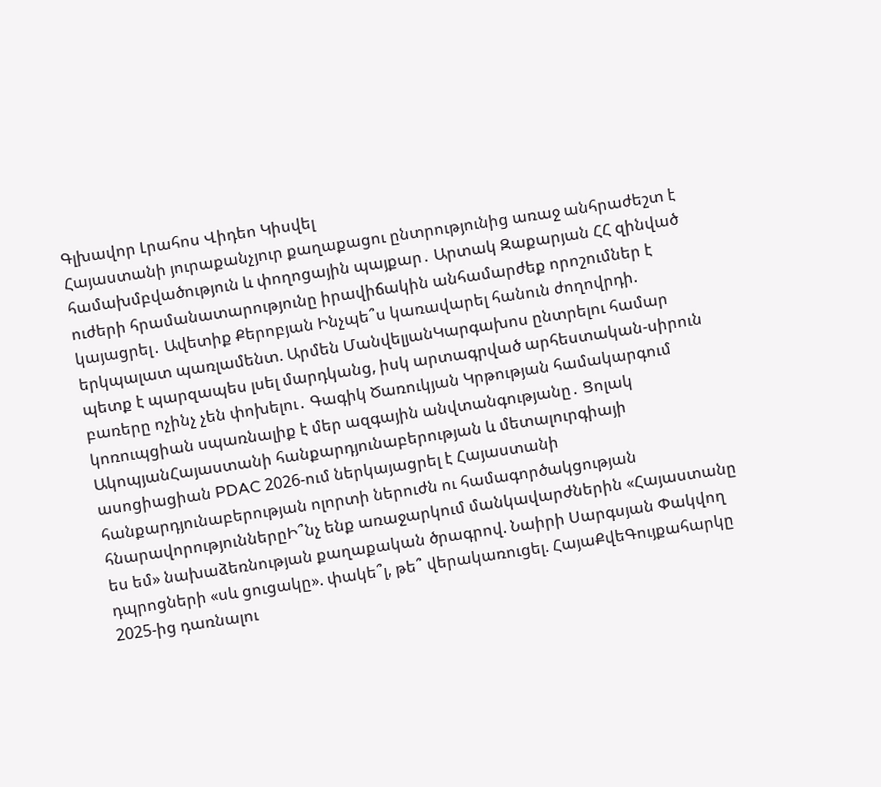Գլխավոր Լրահոս Վիդեո Կիսվել
Հայաստանի յուրաքանչյուր քաղաքացու ընտրությունից առաջ անհրաժեշտ է համախմբվածություն և փողոցային պայքար․ Արտակ Զաքարյան ՀՀ զինված ուժերի հրամանատարությունը իրավիճակին անհամարժեք որոշումներ է կայացրել․ Ավետիք Քերոբյան Ինչպե՞ս կառավարել հանուն ժողովրդի. երկպալատ պառլամենտ. Արմեն ՄանվելյանԿարգախոս ընտրելու համար պետք է պարզապես լսել մարդկանց, իսկ արտագրված արհեստական-սիրուն բառերը ոչինչ չեն փոխելու․ Գագիկ Ծառուկյան Կրթության համակարգում կոռուպցիան սպառնալիք է մեր ազգային անվտանգությանը․ Ցոլակ ԱկոպյանՀայաստանի հանքարդյունաբերության և մետալուրգիայի ասոցիացիան PDAC 2026-ում ներկայացրել է Հայաստանի հանքարդյունաբերության ոլորտի ներուժն ու համագործակցության հնարավորություններըԻ՞նչ ենք առաջարկում մանկավարժներին «Հայաստանը ես եմ» նախաձեռնության քաղաքական ծրագրով. Նաիրի Սարգսյան Փակվող դպրոցների «սև ցուցակը». փակե՞լ, թե՞ վերակառուցել. ՀայաՔվեԳույքահարկը 2025-ից դառնալու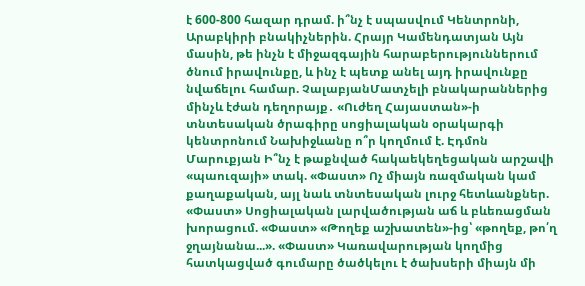է 600-800 հազար դրամ. ի՞նչ է սպասվում Կենտրոնի, Արաբկիրի բնակիչներին. Հրայր Կամենդատյան Այն մասին, թե ինչն է միջազգային հարաբերություններում ծնում իրավունքը, և ինչ է պետք անել այդ իրավունքը նվաճելու համար. ՉալաբյանՄատչելի բնակարաններից մինչև էժան դեղորայք․ «Ուժեղ Հայաստան»-ի տնտեսական ծրագիրը սոցիալական օրակարգի կենտրոնում Նախիջևանը ո՞ր կողմում է. Էդմոն Մարուքյան Ի՞նչ է թաքնված հակաեկեղեցական արշավի «պաուզայի» տակ. «Փաստ» Ոչ միայն ռազմական կամ քաղաքական, այլ նաև տնտեսական լուրջ հետևանքներ. «Փաստ» Սոցիալական լարվածության աճ և բևեռացման խորացում. «Փաստ» «Թողեք աշխատեն»-ից՝ «թողեք, թո՛ղ ջղայնանա...». «Փաստ» Կառավարության կողմից հատկացված գումարը ծածկելու է ծախսերի միայն մի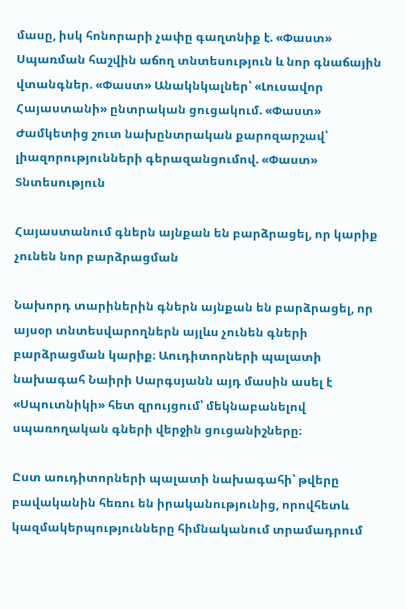մասը, իսկ հոնորարի չափը գաղտնիք է. «Փաստ» Սպառման հաշվին աճող տնտեսություն և նոր գնաճային վտանգներ. «Փաստ» Անակնկալներ՝ «Լուսավոր Հայաստանի» ընտրական ցուցակում. «Փաստ» Ժամկետից շուտ նախընտրական քարոզարշավ՝ լիազորությունների գերազանցումով. «Փաստ»
Տնտեսություն

Հայաստանում գներն այնքան են բարձրացել, որ կարիք չունեն նոր բարձրացման

Նախորդ տարիներին գներն այնքան են բարձրացել, որ այսօր տնտեսվարողներն այլևս չունեն գների բարձրացման կարիք։ Աուդիտորների պալատի նախագահ Նաիրի Սարգսյանն այդ մասին ասել է «Սպուտնիկի» հետ զրույցում՝ մեկնաբանելով սպառողական գների վերջին ցուցանիշները։

Ըստ աուդիտորների պալատի նախագահի՝ թվերը բավականին հեռու են իրականությունից, որովհետև կազմակերպությունները հիմնականում տրամադրում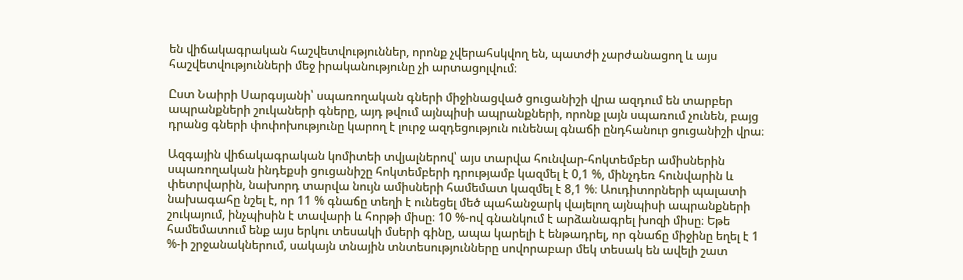են վիճակագրական հաշվետվություններ, որոնք չվերահսկվող են, պատժի չարժանացող և այս հաշվետվությունների մեջ իրականությունը չի արտացոլվում։

Ըստ Նաիրի Սարգսյանի՝ սպառողական գների միջինացված ցուցանիշի վրա ազդում են տարբեր ապրանքների շուկաների գները, այդ թվում այնպիսի ապրանքների, որոնք լայն սպառում չունեն, բայց դրանց գների փոփոխությունը կարող է լուրջ ազդեցություն ունենալ գնաճի ընդհանուր ցուցանիշի վրա։

Ազգային վիճակագրական կոմիտեի տվյալներով՝ այս տարվա հունվար-հոկտեմբեր ամիսներին սպառողական ինդեքսի ցուցանիշը հոկտեմբերի դրությամբ կազմել է 0,1 %, մինչդեռ հունվարին և փետրվարին, նախորդ տարվա նույն ամիսների համեմատ կազմել է 8,1 %։ Աուդիտորների պալատի նախագահը նշել է, որ 11 % գնաճը տեղի է ունեցել մեծ պահանջարկ վայելող այնպիսի ապրանքների շուկայում, ինչպիսին է տավարի և հորթի միսը։ 10 %-ով գնանկում է արձանագրել խոզի միսը։ Եթե համեմատում ենք այս երկու տեսակի մսերի գինը, ապա կարելի է ենթադրել, որ գնաճը միջինը եղել է 1 %-ի շրջանակներում, սակայն տնային տնտեսությունները սովորաբար մեկ տեսակ են ավելի շատ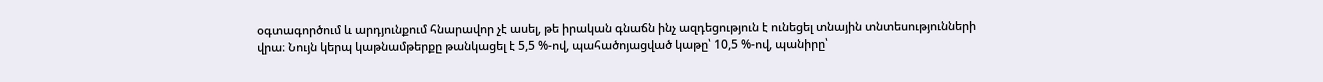օգտագործում և արդյունքում հնարավոր չէ ասել, թե իրական գնաճն ինչ ազդեցություն է ունեցել տնային տնտեսությունների վրա։ Նույն կերպ կաթնամթերքը թանկացել է 5,5 %-ով, պահածոյացված կաթը՝ 10,5 %-ով, պանիրը՝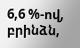6,6 %-ով, բրինձն,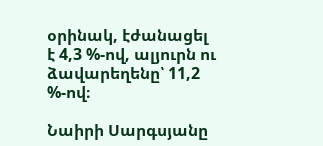օրինակ, էժանացել է 4,3 %-ով, ալյուրն ու ձավարեղենը՝ 11,2 %-ով։

Նաիրի Սարգսյանը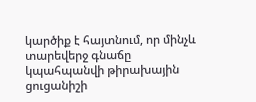կարծիք է հայտնում, որ մինչև տարեվերջ գնաճը կպահպանվի թիրախային ցուցանիշի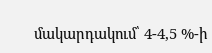մակարդակում՝ 4-4,5 %-ի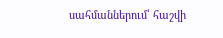սահմաններում՝ հաշվի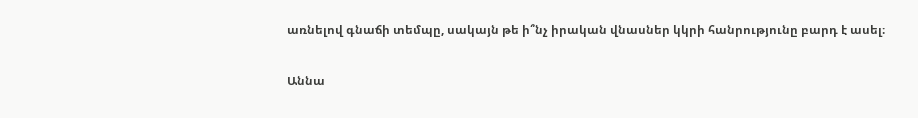առնելով գնաճի տեմպը, սակայն թե ի՞նչ իրական վնասներ կկրի հանրությունը բարդ է ասել։

Աննա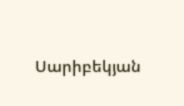Սարիբեկյան